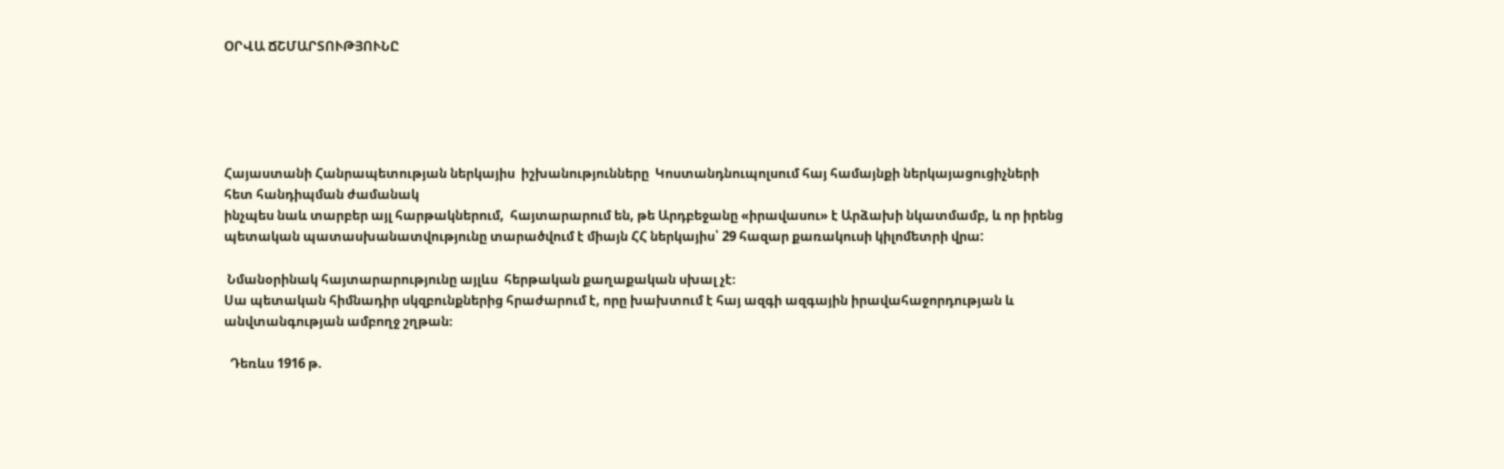ՕՐՎԱ ՃՇՄԱՐՏՈՒԹՅՈՒՆԸ





Հայաստանի Հանրապետության ներկայիս  իշխանությունները  Կոստանդնուպոլսում հայ համայնքի ներկայացուցիչների հետ հանդիպման ժամանակ
ինչպես նաև տարբեր այլ հարթակներում,  հայտարարում են, թե Արդբեջանը «իրավասու» է Արձախի նկատմամբ, և որ իրենց պետական պատասխանատվությունը տարածվում է միայն ՀՀ ներկայիս՝ 29 հազար քառակուսի կիլոմետրի վրա:

 Նմանօրինակ հայտարարությունը այլևս  հերթական քաղաքական սխալ չէ։
Սա պետական հիմնադիր սկզբունքներից հրաժարում է, որը խախտում է հայ ազգի ազգային իրավահաջորդության և անվտանգության ամբողջ շղթան։

  Դեռևս 1916 թ.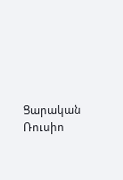Ցարական Ռուսիո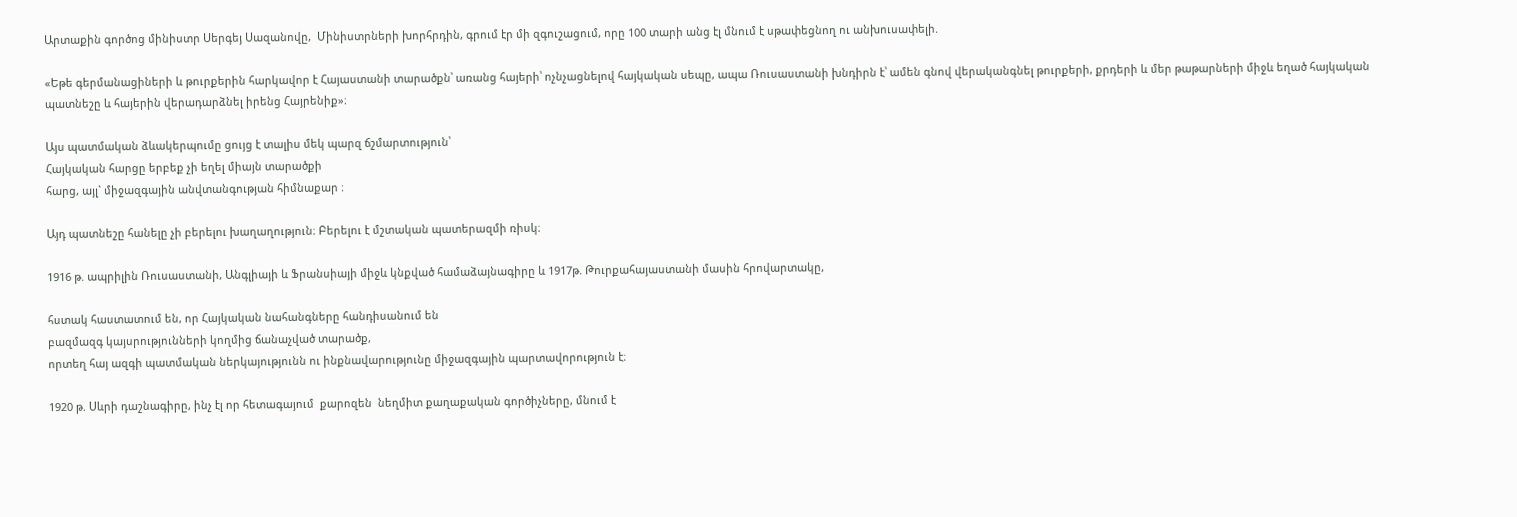Արտաքին գործոց մինիստր Սերգեյ Սազանովը,  Մինիստրների խորհրդին, գրում էր մի զգուշացում, որը 100 տարի անց էլ մնում է սթափեցնող ու անխուսափելի.

«Եթե գերմանացիների և թուրքերին հարկավոր է Հայաստանի տարածքն՝ առանց հայերի՝ ոչնչացնելով հայկական սեպը, ապա Ռուսաստանի խնդիրն է՝ ամեն գնով վերականգնել թուրքերի, քրդերի և մեր թաթարների միջև եղած հայկական պատնեշը և հայերին վերադարձնել իրենց Հայրենիք»։

Այս պատմական ձևակերպումը ցույց է տալիս մեկ պարզ ճշմարտություն՝
Հայկական հարցը երբեք չի եղել միայն տարածքի
հարց, այլ` միջազգային անվտանգության հիմնաքար ։

Այդ պատնեշը հանելը չի բերելու խաղաղություն։ Բերելու է մշտական պատերազմի ռիսկ։

1916 թ. ապրիլին Ռուսաստանի, Անգլիայի և Ֆրանսիայի միջև կնքված համաձայնագիրը և 1917թ. Թուրքահայաստանի մասին հրովարտակը,

հստակ հաստատում են, որ Հայկական նահանգները հանդիսանում են
բազմազգ կայսրությունների կողմից ճանաչված տարածք,
որտեղ հայ ազգի պատմական ներկայությունն ու ինքնավարությունը միջազգային պարտավորություն է։

1920 թ. Սևրի դաշնագիրը, ինչ էլ որ հետագայում  քարոզեն  նեղմիտ քաղաքական գործիչները, մնում է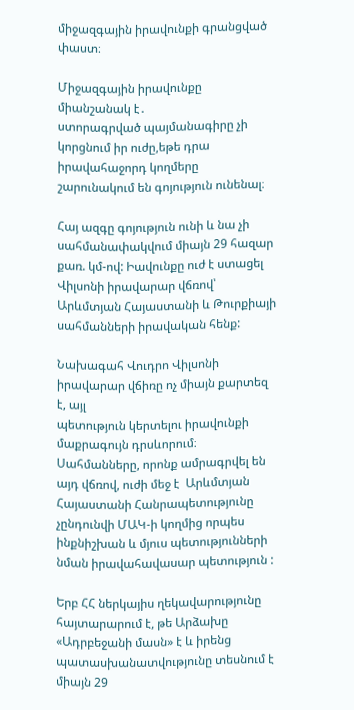միջազգային իրավունքի գրանցված փաստ։

Միջազգային իրավունքը միանշանակ է․
ստորագրված պայմանագիրը չի կորցնում իր ուժը,եթե դրա իրավահաջորդ կողմերը շարունակում են գոյություն ունենալ։

Հայ ազգը գոյություն ունի և նա չի սահմանափակվում միայն 29 հազար քառ. կմ-ով: Իավունքը ուժ է ստացել Վիլսոնի իրավարար վճռով՝ Արևմտյան Հայաստանի և Թուրքիայի սահմանների իրավական հենք:

Նախագահ Վուդրո Վիլսոնի իրավարար վճիռը ոչ միայն քարտեզ է, այլ
պետություն կերտելու իրավունքի մաքրագույն դրսևորում։
Սահմանները, որոնք ամրագրվել են այդ վճռով, ուժի մեջ է  Արևմտյան Հայաստանի Հանրապետությունը չընդունվի ՄԱԿ-ի կողմից որպես ինքնիշխան և մյուս պետությունների նման իրավահավասար պետություն :

Երբ ՀՀ ներկայիս ղեկավարությունը հայտարարում է, թե Արձախը «Ադրբեջանի մասն» է և իրենց պատասխանատվությունը տեսնում է միայն 29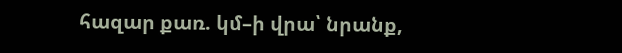հազար քառ. կմ–ի վրա՝ նրանք,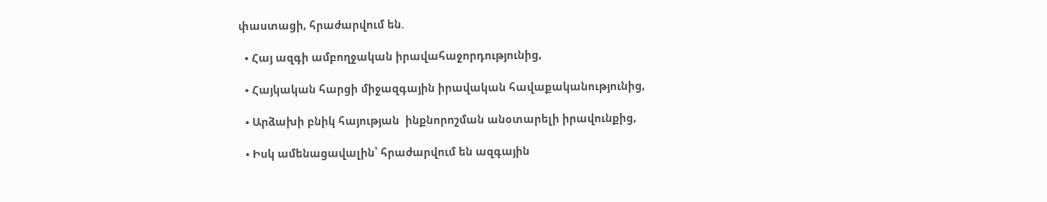փաստացի, հրաժարվում են.

  • Հայ ազգի ամբողջական իրավահաջորդությունից,

  • Հայկական հարցի միջազգային իրավական հավաքականությունից,

  • Արձախի բնիկ հայության  ինքնորոշման անօտարելի իրավունքից,

  • Իսկ ամենացավալին՝ հրաժարվում են ազգային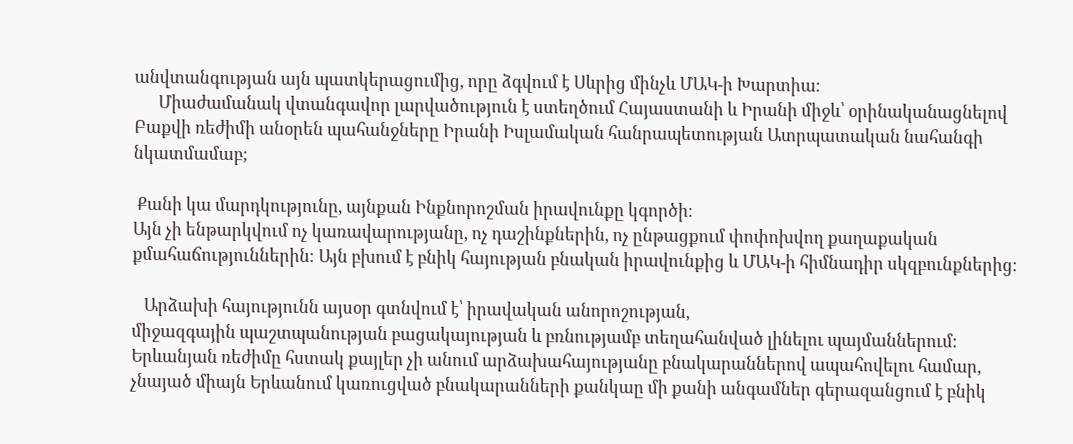անվտանգության այն պատկերացումից, որը ձգվում է Սևրից մինչև ՄԱԿ-ի Խարտիա։
      Միաժամանակ վտանգավոր լարվածություն է ստեղծում Հայաստանի և Իրանի միջև՝ օրինականացնելով Բաքվի ռեժիմի անօրեն պահանջները Իրանի Իսլամական հանրապետության Ատրպատական նահանգի նկատմամաբ;

 Քանի կա մարդկությունը, այնքան Ինքնորոշման իրավունքը կգործի։
Այն չի ենթարկվում ոչ կառավարությանը, ոչ դաշինքներին, ոչ ընթացքում փոփոխվող քաղաքական քմահաճություններին։ Այն բխում է բնիկ հայության բնական իրավունքից և ՄԱԿ-ի հիմնադիր սկզբունքներից։

   Արձախի հայությունն այսօր գտնվում է՝ իրավական անորոշության,
միջազգային պաշտպանության բացակայության և բռնությամբ տեղահանված լինելու պայմաններում։ Երևանյան ռեժիմը հստակ քայլեր չի անում արձախահայությանը բնակարաններով ապահովելու համար, չնայած միայն Երևանում կառուցված բնակարանների քանկաը մի քանի անգամներ գերազանցում է բնիկ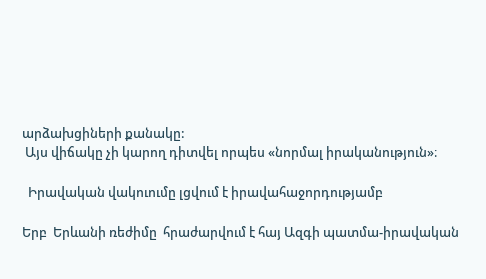արձախցիների քանակը:
 Այս վիճակը չի կարող դիտվել որպես «նորմալ իրականություն»։

  Իրավական վակուումը լցվում է իրավահաջորդությամբ

Երբ  Երևանի ռեժիմը  հրաժարվում է հայ Ազգի պատմա-իրավական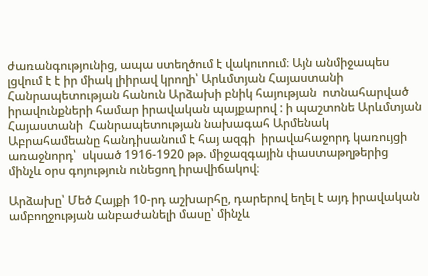ժառանգությունից, ապա ստեղծում է վակուոում։ Այն անմիջապես լցվում է է իր միակ լիիրավ կրողի՝ Արևմտյան Հայաստանի Հանրապետության հանուն Արձախի բնիկ հայության  ոտնահարված իրավունքների համար իրավական պայքարով : ի պաշտոնե Արևմտյան Հայաստանի  Հանրապետության նախագահ Արմենակ Աբրահամեանը հանդիսանում է հայ ազգի  իրավահաջորդ կառույցի առաջնորդ՝  սկսած 1916-1920 թթ. միջազգային փաստաթղթերից մինչև օրս գոյություն ունեցող իրավիճակով։

Արձախը՝ Մեծ Հայքի 10-րդ աշխարհը, դարերով եղել է այդ իրավական ամբողջության անբաժանելի մասը՝ մինչև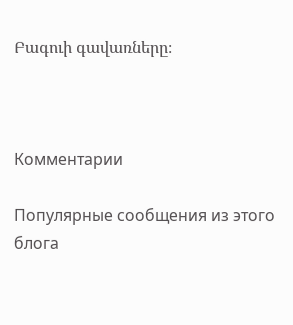Բագուի գավառները։



Комментарии

Популярные сообщения из этого блога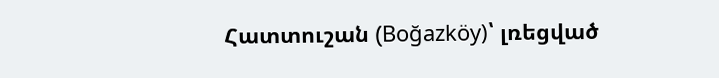Հատտուշան (Boğazköy)՝ լռեցված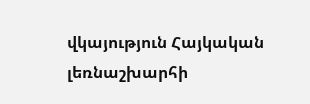վկայություն Հայկական լեռնաշխարհի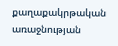քաղաքակրթական առաջնության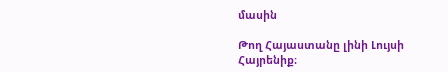մասին

Թող Հայաստանը լինի Լույսի Հայրենիք։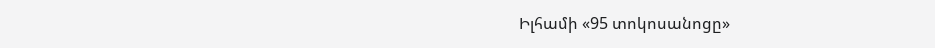Իլհամի «95 տոկոսանոցը»